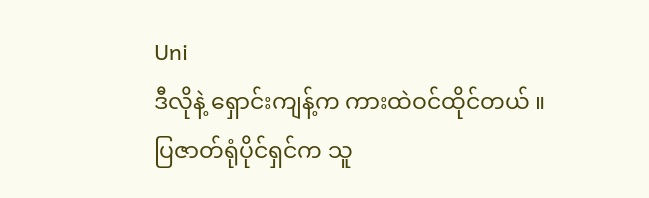Uni
ဒီလိုနဲ့ ရှောင်းကျန့်က ကားထဲဝင်ထိုင်တယ် ။
ပြဇာတ်ရုံပိုင်ရှင်က သူ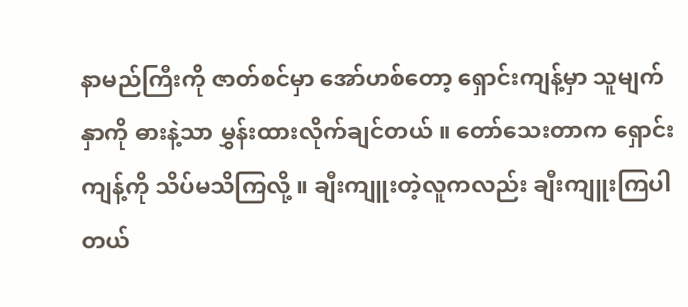နာမည်ကြီးကို ဇာတ်စင်မှာ အော်ဟစ်တော့ ရှောင်းကျန့်မှာ သူမျက်နှာကို ဓားနဲ့သာ မွှန်းထားလိုက်ချင်တယ် ။ တော်သေးတာက ရှောင်းကျန့်ကို သိပ်မသိကြလို့ ။ ချီးကျူးတဲ့လူကလည်း ချီးကျူးကြပါတယ်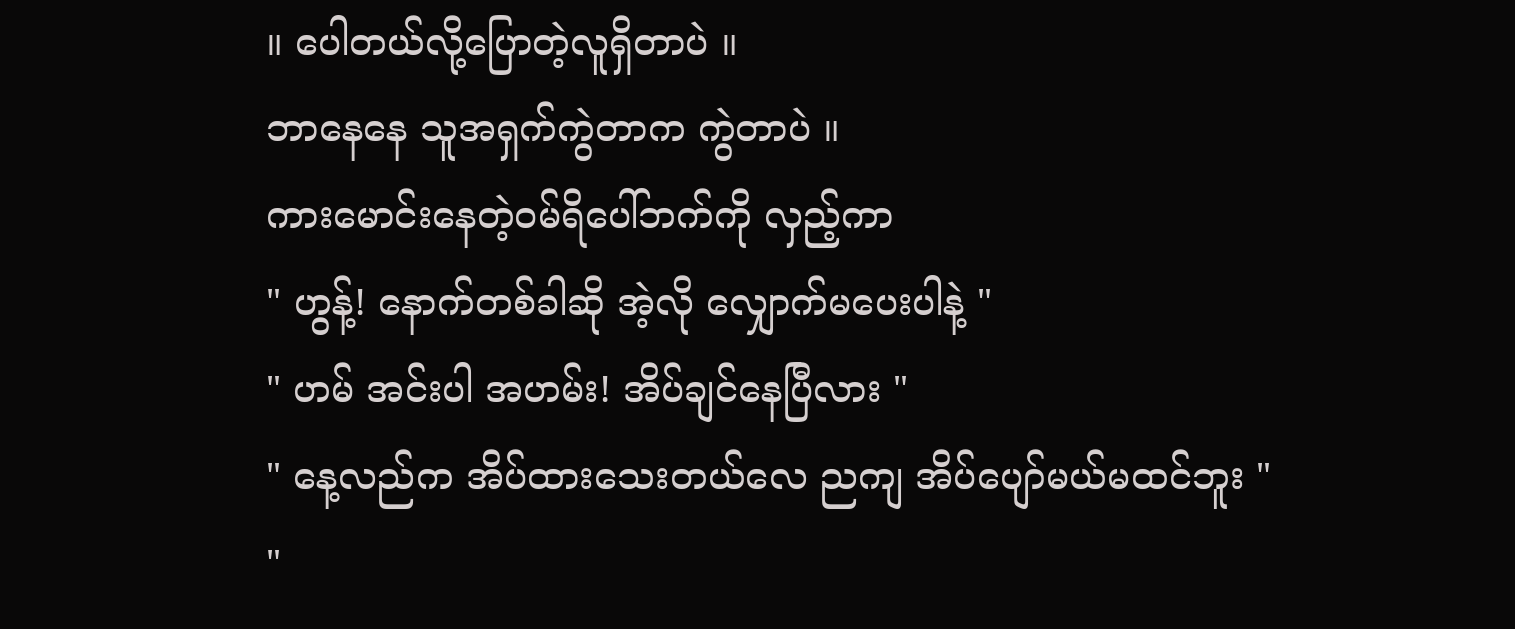။ ပေါတယ်လို့ပြောတဲ့လူရှိတာပဲ ။
ဘာနေနေ သူအရှက်ကွဲတာက ကွဲတာပဲ ။
ကားမောင်းနေတဲ့ဝမ်ရိပေါ်ဘက်ကို လှည့်ကာ
" ဟွန့်! နောက်တစ်ခါဆို အဲ့လို လျှောက်မပေးပါနဲ့ "
" ဟမ် အင်းပါ အဟမ်း! အိပ်ချင်နေပြီလား "
" နေ့လည်က အိပ်ထားသေးတယ်လေ ညကျ အိပ်ပျော်မယ်မထင်ဘူး "
"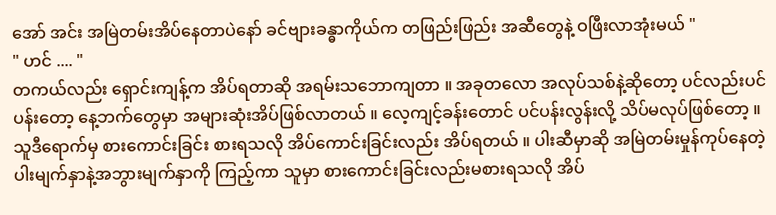အော် အင်း အမြဲတမ်းအိပ်နေတာပဲနော် ခင်ဗျားခန္ဓာကိုယ်က တဖြည်းဖြည်း အဆီတွေနဲ့ ဝဖြီးလာအုံးမယ် "
" ဟင် .... "
တကယ်လည်း ရှောင်းကျန့်က အိပ်ရတာဆို အရမ်းသဘောကျတာ ။ အခုတလော အလုပ်သစ်နဲ့ဆိုတော့ ပင်လည်းပင်ပန်းတော့ နေ့ဘက်တွေမှာ အများဆုံးအိပ်ဖြစ်လာတယ် ။ လေ့ကျင့်ခန်းတောင် ပင်ပန်းလွန်းလို့ သိပ်မလုပ်ဖြစ်တော့ ။
သူဒီရောက်မှ စားကောင်းခြင်း စားရသလို အိပ်ကောင်းခြင်းလည်း အိပ်ရတယ် ။ ပါးဆီမှာဆို အမြဲတမ်းမှုန်ကုပ်နေတဲ့ပါးမျက်နှာနဲ့အဘွားမျက်နှာကို ကြည့်ကာ သူမှာ စားကောင်းခြင်းလည်းမစားရသလို အိပ်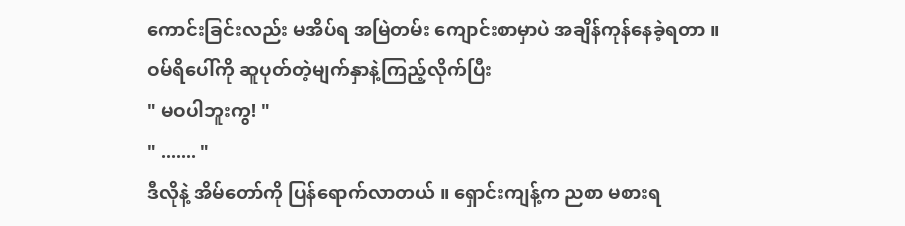ကောင်းခြင်းလည်း မအိပ်ရ အမြဲတမ်း ကျောင်းစာမှာပဲ အချိန်ကုန်နေခဲ့ရတာ ။
ဝမ်ရိပေါ်ကို ဆူပုတ်တဲ့မျက်နှာနဲ့ကြည့်လိုက်ပြီး
" မဝပါဘူးကွ! "
" ....... "
ဒီလိုနဲ့ အိမ်တော်ကို ပြန်ရောက်လာတယ် ။ ရှောင်းကျန့်က ညစာ မစားရ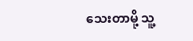သေးတာမို့ သူ့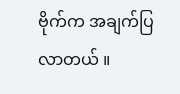ဗိုက်က အချက်ပြလာတယ် ။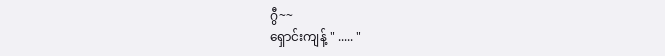ဂွီ~~
ရှောင်းကျန့် " ..... "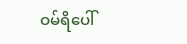ဝမ်ရိပေါ်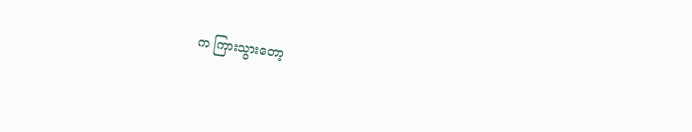က ကြားသွားတော့